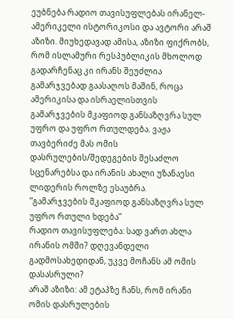ეუბნება რადიო თავისუფლებას ირანელ-ამერიკელი ისტორიკოსი და ავტორი არაშ აზიზი. მიუხედავად ამისა, აზიზი ფიქრობს, რომ ისლამური რესპუბლიკის მხოლოდ გადარჩენაც კი ირანს შეუძლია გამარჯვებად გაასაღოს მაშინ, როცა ამერიკისა და ისრაელისთვის გამარჯვების მკაფიოდ განსაზღვრა სულ უფრო და უფრო რთულდება. ვაჟა თავბერიძე მას ომის დასრულების/შედეგების შესაძლო სცენარებსა და ირანის ახალი უზანაესი ლიდერის როლზე ესაუბრა.
“გამარჯვების მკაფიოდ განსაზღვრა სულ უფრო რთული ხდება”
რადიო თავისუფლება: სად ვართ ახლა ირანის ომში? დღევანდელი გადმოსახედიდან, უკვე მოჩანს ამ ომის დასასრული?
არაშ აზიზი: ამ ეტაპზე ჩანს, რომ ირანი ომის დასრულების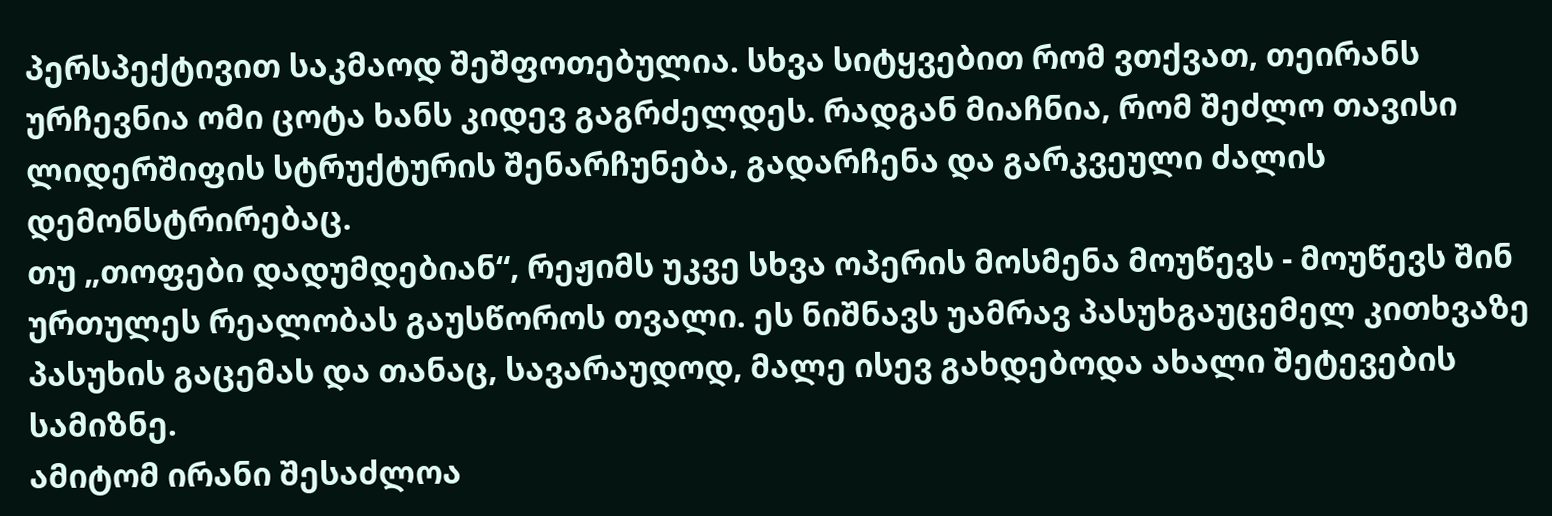პერსპექტივით საკმაოდ შეშფოთებულია. სხვა სიტყვებით რომ ვთქვათ, თეირანს ურჩევნია ომი ცოტა ხანს კიდევ გაგრძელდეს. რადგან მიაჩნია, რომ შეძლო თავისი ლიდერშიფის სტრუქტურის შენარჩუნება, გადარჩენა და გარკვეული ძალის დემონსტრირებაც.
თუ „თოფები დადუმდებიან“, რეჟიმს უკვე სხვა ოპერის მოსმენა მოუწევს - მოუწევს შინ ურთულეს რეალობას გაუსწოროს თვალი. ეს ნიშნავს უამრავ პასუხგაუცემელ კითხვაზე პასუხის გაცემას და თანაც, სავარაუდოდ, მალე ისევ გახდებოდა ახალი შეტევების სამიზნე.
ამიტომ ირანი შესაძლოა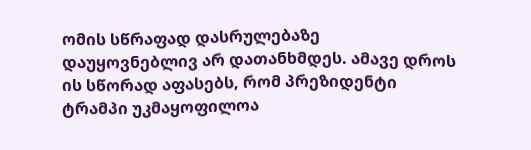ომის სწრაფად დასრულებაზე დაუყოვნებლივ არ დათანხმდეს. ამავე დროს ის სწორად აფასებს, რომ პრეზიდენტი ტრამპი უკმაყოფილოა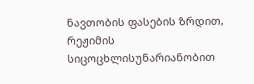ნავთობის ფასების ზრდით, რეჟიმის სიცოცხლისუნარიანობით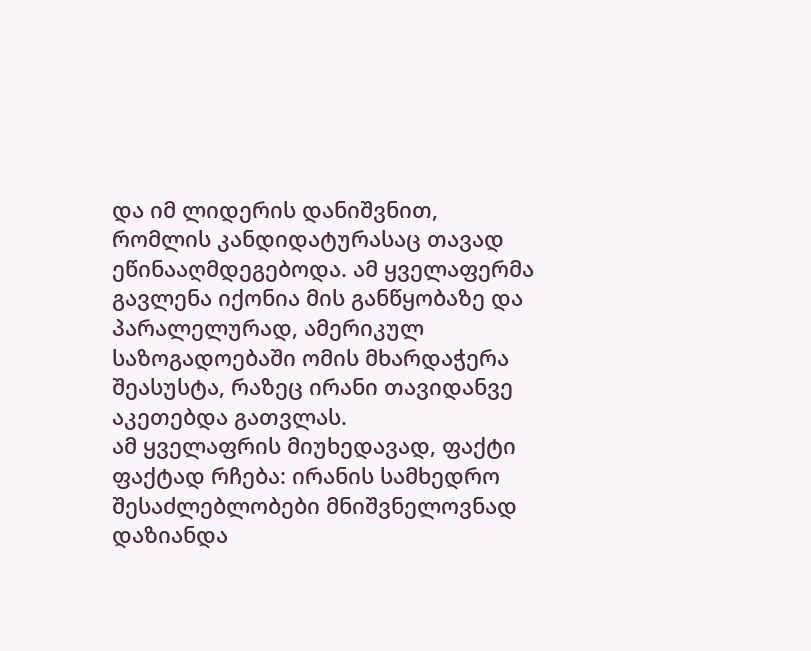და იმ ლიდერის დანიშვნით, რომლის კანდიდატურასაც თავად ეწინააღმდეგებოდა. ამ ყველაფერმა გავლენა იქონია მის განწყობაზე და პარალელურად, ამერიკულ საზოგადოებაში ომის მხარდაჭერა შეასუსტა, რაზეც ირანი თავიდანვე აკეთებდა გათვლას.
ამ ყველაფრის მიუხედავად, ფაქტი ფაქტად რჩება: ირანის სამხედრო შესაძლებლობები მნიშვნელოვნად დაზიანდა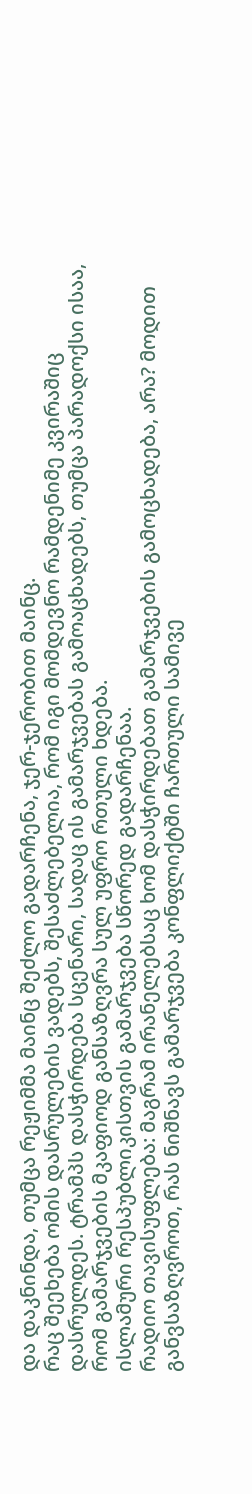და დაკნინდა, თუმცა რეჟიმმა მაინც შეძლო გადარჩენა, ჯერ-ჯერობით მაინც.
რაც შეეხება ომის დასრულების ვადებს, შესაძლებელია, რომ იგი მომდევნო რამდენიმე კვირაშიც დასრულდეს. ტრამპს დასჭირდება სცენარი, სადაც ის გამარჯვებას გამოაცხადებს, თუმცა პარადოქსი ისაა, რომ გამარჯვების მკაფიოდ განსაზღვრა სულ უფრო რთული ხდება.
ისლამური რესპუბლიკისთვის გამარჯვება სწორედ გადარჩენაა.
რადიო თავისუფლება: მაგრამ ირანელებსაც ხომ დასჭირდებათ გამარჯვების გამოცხადება, არა? მოდით განვსაზღვროთ, რას ნიშნავს გამარჯვება კონფლიქტში ჩართული სამივე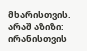მხარისთვის.
არაშ აზიზი: ირანისთვის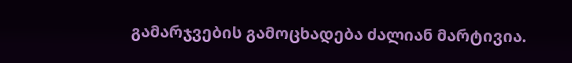გამარჯვების გამოცხადება ძალიან მარტივია.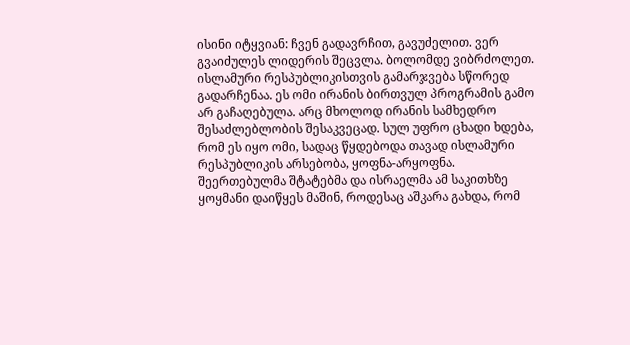ისინი იტყვიან: ჩვენ გადავრჩით, გავუძელით. ვერ გვაიძულეს ლიდერის შეცვლა. ბოლომდე ვიბრძოლეთ.
ისლამური რესპუბლიკისთვის გამარჯვება სწორედ გადარჩენაა. ეს ომი ირანის ბირთვულ პროგრამის გამო არ გაჩაღებულა. არც მხოლოდ ირანის სამხედრო შესაძლებლობის შესაკვეცად. სულ უფრო ცხადი ხდება, რომ ეს იყო ომი, სადაც წყდებოდა თავად ისლამური რესპუბლიკის არსებობა, ყოფნა-არყოფნა.
შეერთებულმა შტატებმა და ისრაელმა ამ საკითხზე ყოყმანი დაიწყეს მაშინ, როდესაც აშკარა გახდა, რომ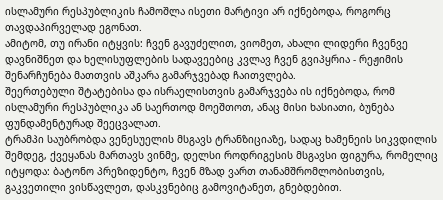ისლამური რესპუბლიკის ჩამოშლა ისეთი მარტივი არ იქნებოდა, როგორც თავდაპირველად ეგონათ.
ამიტომ, თუ ირანი იტყვის: ჩვენ გავუძელით, ვიომეთ, ახალი ლიდერი ჩვენვე დავნიშნეთ და ხელისუფლების სადავეებიც კვლავ ჩვენ გვიპყრია - რეჟიმის შენარჩუნება მათთვის აშკარა გამარჯვებად ჩაითვლება.
შეერთებული შტატებისა და ისრაელისთვის გამარჯვება ის იქნებოდა, რომ ისლამური რესპუბლიკა ან საერთოდ მოეშთოთ, ანაც მისი ხასიათი, ბუნება ფუნდამენტურად შეეცვალათ.
ტრამპი საუბრობდა ვენესუელის მსგავს ტრანზიციაზე, სადაც ხამენეის სიკვდილის შემდეგ, ქვეყანას მართავს ვინმე, დელსი როდრიგესის მსგავსი ფიგურა, რომელიც იტყოდა: ბატონო პრეზიდენტო, ჩვენ მზად ვართ თანამშრომლობისთვის, გაკვეთილი ვისწავლეთ, დასკვნებიც გამოვიტანეთ, გნებდებით.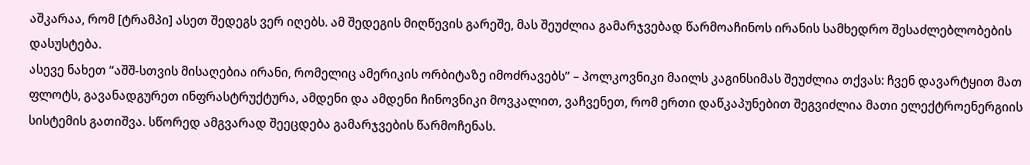აშკარაა, რომ [ტრამპი] ასეთ შედეგს ვერ იღებს. ამ შედეგის მიღწევის გარეშე, მას შეუძლია გამარჯვებად წარმოაჩინოს ირანის სამხედრო შესაძლებლობების დასუსტება.
ასევე ნახეთ “აშშ-სთვის მისაღებია ირანი, რომელიც ამერიკის ორბიტაზე იმოძრავებს” – პოლკოვნიკი მაილს კაგინსიმას შეუძლია თქვას: ჩვენ დავარტყით მათ ფლოტს, გავანადგურეთ ინფრასტრუქტურა, ამდენი და ამდენი ჩინოვნიკი მოვკალით, ვაჩვენეთ, რომ ერთი დაწკაპუნებით შეგვიძლია მათი ელექტროენერგიის სისტემის გათიშვა. სწორედ ამგვარად შეეცდება გამარჯვების წარმოჩენას.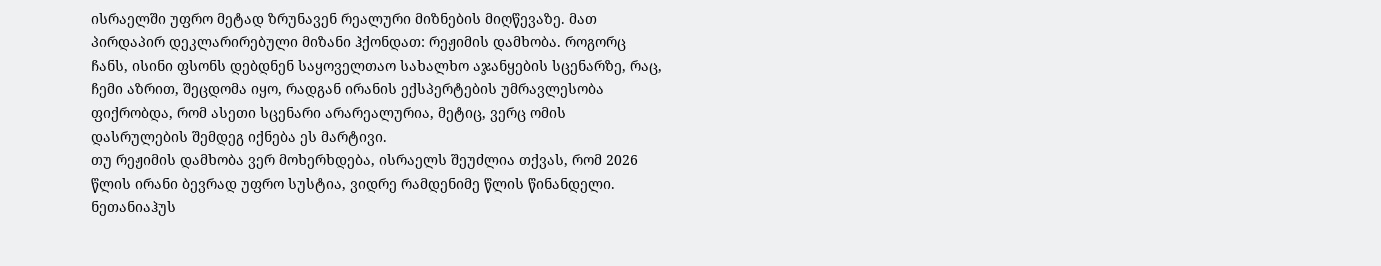ისრაელში უფრო მეტად ზრუნავენ რეალური მიზნების მიღწევაზე. მათ პირდაპირ დეკლარირებული მიზანი ჰქონდათ: რეჟიმის დამხობა. როგორც ჩანს, ისინი ფსონს დებდნენ საყოველთაო სახალხო აჯანყების სცენარზე, რაც, ჩემი აზრით, შეცდომა იყო, რადგან ირანის ექსპერტების უმრავლესობა ფიქრობდა, რომ ასეთი სცენარი არარეალურია, მეტიც, ვერც ომის დასრულების შემდეგ იქნება ეს მარტივი.
თუ რეჟიმის დამხობა ვერ მოხერხდება, ისრაელს შეუძლია თქვას, რომ 2026 წლის ირანი ბევრად უფრო სუსტია, ვიდრე რამდენიმე წლის წინანდელი. ნეთანიაჰუს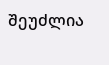შეუძლია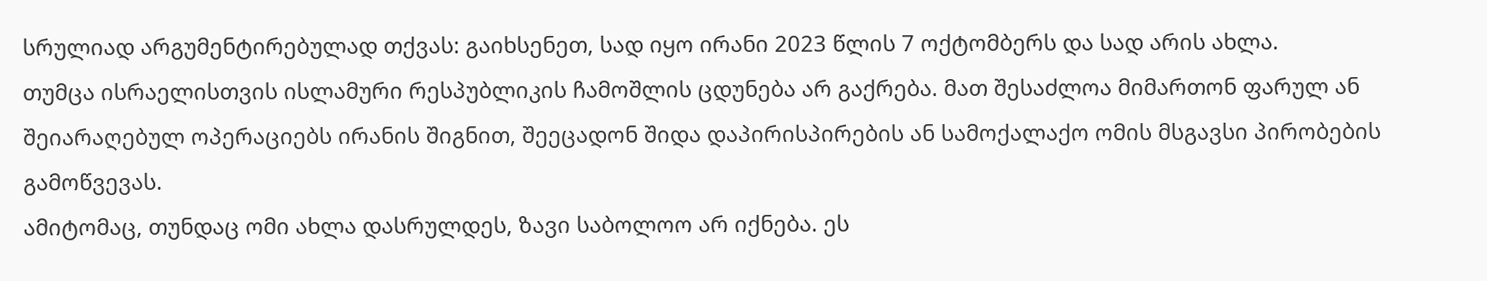სრულიად არგუმენტირებულად თქვას: გაიხსენეთ, სად იყო ირანი 2023 წლის 7 ოქტომბერს და სად არის ახლა.
თუმცა ისრაელისთვის ისლამური რესპუბლიკის ჩამოშლის ცდუნება არ გაქრება. მათ შესაძლოა მიმართონ ფარულ ან შეიარაღებულ ოპერაციებს ირანის შიგნით, შეეცადონ შიდა დაპირისპირების ან სამოქალაქო ომის მსგავსი პირობების გამოწვევას.
ამიტომაც, თუნდაც ომი ახლა დასრულდეს, ზავი საბოლოო არ იქნება. ეს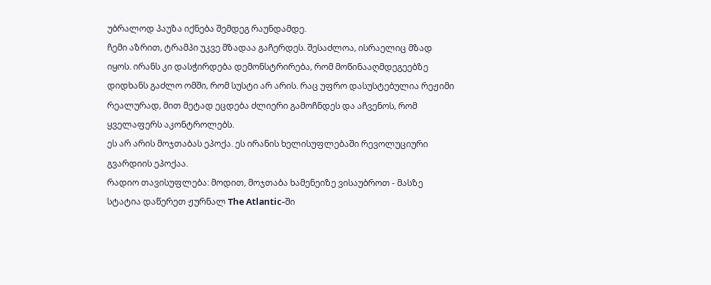უბრალოდ პაუზა იქნება შემდეგ რაუნდამდე.
ჩემი აზრით, ტრამპი უკვე მზადაა გაჩერდეს. შესაძლოა, ისრაელიც მზად იყოს. ირანს კი დასჭირდება დემონსტრირება, რომ მოწინააღმდეგეებზე დიდხანს გაძლო ომში, რომ სუსტი არ არის. რაც უფრო დასუსტებულია რეჟიმი რეალურად, მით მეტად ეცდება ძლიერი გამოჩნდეს და აჩვენოს, რომ ყველაფერს აკონტროლებს.
ეს არ არის მოჯთაბას ეპოქა. ეს ირანის ხელისუფლებაში რევოლუციური გვარდიის ეპოქაა.
რადიო თავისუფლება: მოდით, მოჯთაბა ხამენეიზე ვისაუბროთ - მასზე სტატია დაწერეთ ჟურნალ The Atlantic-ში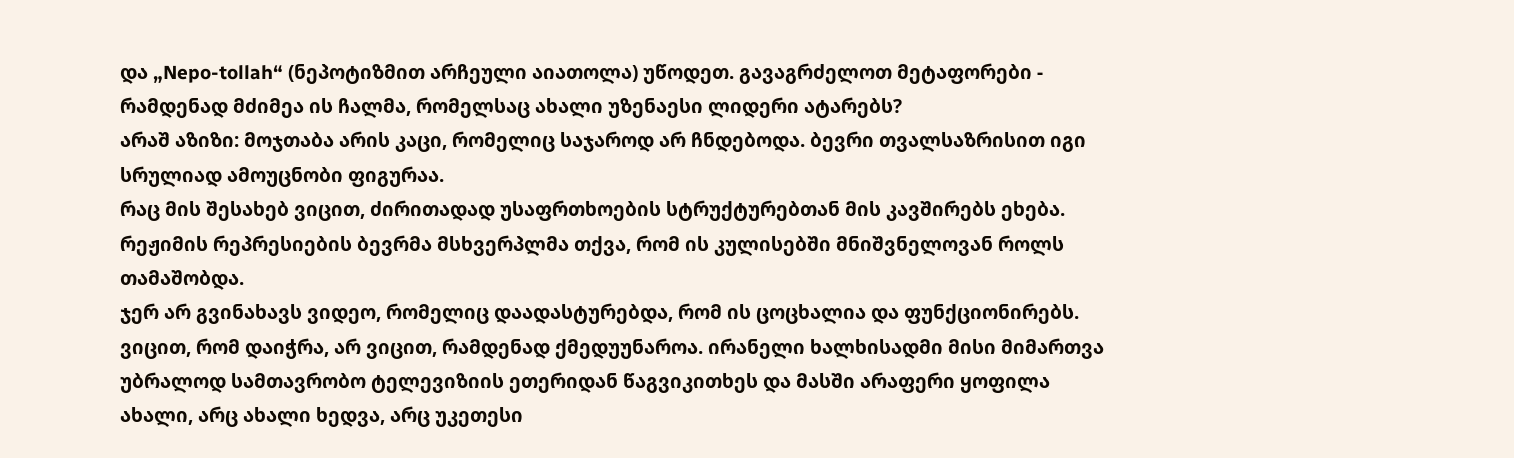და „Nepo-tollah“ (ნეპოტიზმით არჩეული აიათოლა) უწოდეთ. გავაგრძელოთ მეტაფორები - რამდენად მძიმეა ის ჩალმა, რომელსაც ახალი უზენაესი ლიდერი ატარებს?
არაშ აზიზი: მოჯთაბა არის კაცი, რომელიც საჯაროდ არ ჩნდებოდა. ბევრი თვალსაზრისით იგი სრულიად ამოუცნობი ფიგურაა.
რაც მის შესახებ ვიცით, ძირითადად უსაფრთხოების სტრუქტურებთან მის კავშირებს ეხება. რეჟიმის რეპრესიების ბევრმა მსხვერპლმა თქვა, რომ ის კულისებში მნიშვნელოვან როლს თამაშობდა.
ჯერ არ გვინახავს ვიდეო, რომელიც დაადასტურებდა, რომ ის ცოცხალია და ფუნქციონირებს. ვიცით, რომ დაიჭრა, არ ვიცით, რამდენად ქმედუუნაროა. ირანელი ხალხისადმი მისი მიმართვა უბრალოდ სამთავრობო ტელევიზიის ეთერიდან წაგვიკითხეს და მასში არაფერი ყოფილა ახალი, არც ახალი ხედვა, არც უკეთესი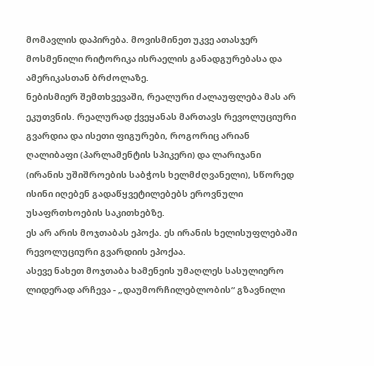მომავლის დაპირება. მოვისმინეთ უკვე ათასჯერ მოსმენილი რიტორიკა ისრაელის განადგურებასა და ამერიკასთან ბრძოლაზე.
ნებისმიერ შემთხვევაში, რეალური ძალაუფლება მას არ ეკუთვნის. რეალურად ქვეყანას მართავს რევოლუციური გვარდია და ისეთი ფიგურები, როგორიც არიან ღალიბაფი (პარლამენტის სპიკერი) და ლარიჯანი (ირანის უშიშროების საბჭოს ხელმძღვანელი), სწორედ ისინი იღებენ გადაწყვეტილებებს ეროვნული უსაფრთხოების საკითხებზე.
ეს არ არის მოჯთაბას ეპოქა. ეს ირანის ხელისუფლებაში რევოლუციური გვარდიის ეპოქაა.
ასევე ნახეთ მოჯთაბა ხამენეის უმაღლეს სასულიერო ლიდერად არჩევა - „დაუმორჩილებლობის“ გზავნილი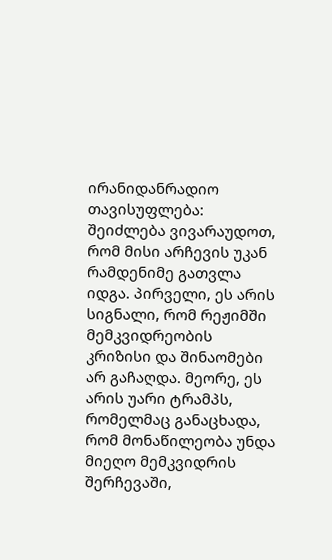ირანიდანრადიო თავისუფლება: შეიძლება ვივარაუდოთ, რომ მისი არჩევის უკან რამდენიმე გათვლა იდგა. პირველი, ეს არის სიგნალი, რომ რეჟიმში მემკვიდრეობის კრიზისი და შინაომები არ გაჩაღდა. მეორე, ეს არის უარი ტრამპს, რომელმაც განაცხადა, რომ მონაწილეობა უნდა მიეღო მემკვიდრის შერჩევაში,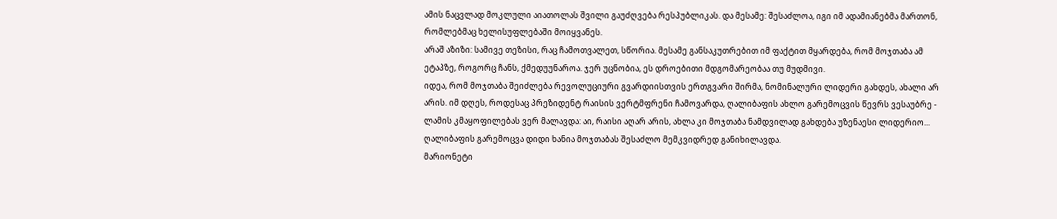ამის ნაცვლად მოკლული აიათოლას შვილი გაუძღვება რესპუბლიკას. და მესამე: შესაძლოა, იგი იმ ადამიანებმა მართონ, რომლებმაც ხელისუფლებაში მოიყვანეს.
არაშ აზიზი: სამივე თეზისი, რაც ჩამოთვალეთ, სწორია. მესამე განსაკუთრებით იმ ფაქტით მყარდება, რომ მოჯთაბა ამ ეტაპზე, როგორც ჩანს, ქმედუუნაროა. ჯერ უცნობია, ეს დროებითი მდგომარეობაა თუ მუდმივი.
იდეა, რომ მოჯთაბა შეიძლება რევოლუციური გვარდიისთვის ერთგვარი შირმა, ნომინალური ლიდერი გახდეს, ახალი არ არის. იმ დღეს, როდესაც პრეზიდენტ რაისის ვერტმფრენი ჩამოვარდა, ღალიბაფის ახლო გარემოცვის წევრს ვესაუბრე - ლამის კმაყოფილებას ვერ მალავდა: აი, რაისი აღარ არის, ახლა კი მოჯთაბა ნამდვილად გახდება უზენაესი ლიდერიო... ღალიბაფის გარემოცვა დიდი ხანია მოჯთაბას შესაძლო მემკვიდრედ განიხილავდა.
მარიონეტი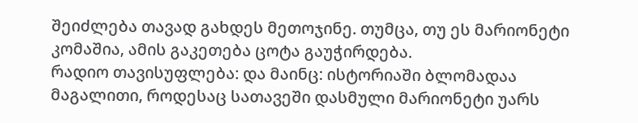შეიძლება თავად გახდეს მეთოჯინე. თუმცა, თუ ეს მარიონეტი კომაშია, ამის გაკეთება ცოტა გაუჭირდება.
რადიო თავისუფლება: და მაინც: ისტორიაში ბლომადაა მაგალითი, როდესაც სათავეში დასმული მარიონეტი უარს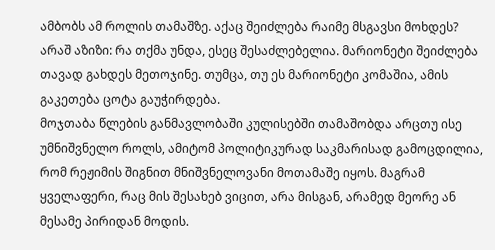ამბობს ამ როლის თამაშზე. აქაც შეიძლება რაიმე მსგავსი მოხდეს?
არაშ აზიზი: რა თქმა უნდა, ესეც შესაძლებელია. მარიონეტი შეიძლება თავად გახდეს მეთოჯინე. თუმცა, თუ ეს მარიონეტი კომაშია, ამის გაკეთება ცოტა გაუჭირდება.
მოჯთაბა წლების განმავლობაში კულისებში თამაშობდა არცთუ ისე უმნიშვნელო როლს, ამიტომ პოლიტიკურად საკმარისად გამოცდილია, რომ რეჟიმის შიგნით მნიშვნელოვანი მოთამაშე იყოს. მაგრამ ყველაფერი, რაც მის შესახებ ვიცით, არა მისგან, არამედ მეორე ან მესამე პირიდან მოდის.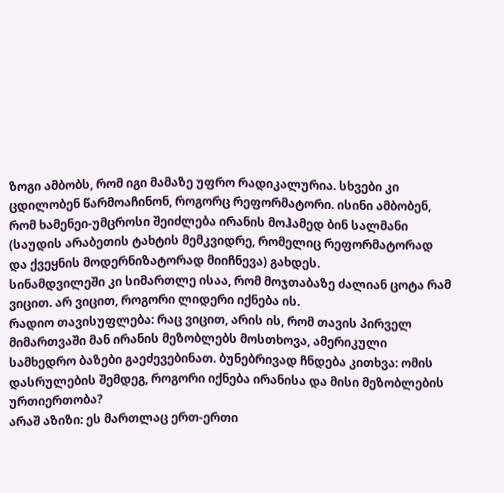ზოგი ამბობს, რომ იგი მამაზე უფრო რადიკალურია. სხვები კი ცდილობენ წარმოაჩინონ, როგორც რეფორმატორი. ისინი ამბობენ, რომ ხამენეი-უმცროსი შეიძლება ირანის მოჰამედ ბინ სალმანი (საუდის არაბეთის ტახტის მემკვიდრე, რომელიც რეფორმატორად და ქვეყნის მოდერნიზატორად მიიჩნევა) გახდეს.
სინამდვილეში კი სიმართლე ისაა, რომ მოჯთაბაზე ძალიან ცოტა რამ ვიცით. არ ვიცით, როგორი ლიდერი იქნება ის.
რადიო თავისუფლება: რაც ვიცით, არის ის, რომ თავის პირველ მიმართვაში მან ირანის მეზობლებს მოსთხოვა, ამერიკული სამხედრო ბაზები გაეძევებინათ. ბუნებრივად ჩნდება კითხვა: ომის დასრულების შემდეგ, როგორი იქნება ირანისა და მისი მეზობლების ურთიერთობა?
არაშ აზიზი: ეს მართლაც ერთ-ერთი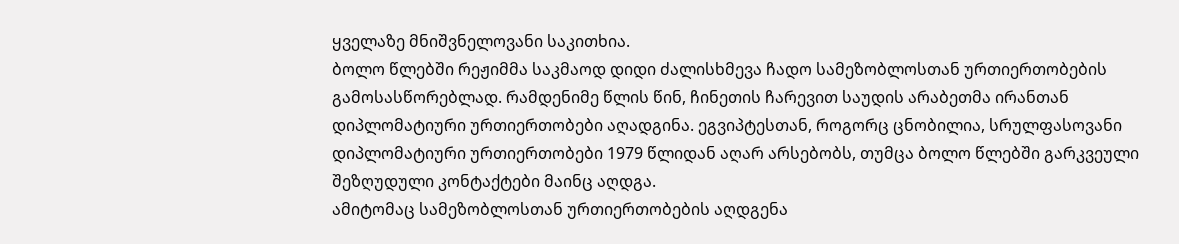ყველაზე მნიშვნელოვანი საკითხია.
ბოლო წლებში რეჟიმმა საკმაოდ დიდი ძალისხმევა ჩადო სამეზობლოსთან ურთიერთობების გამოსასწორებლად. რამდენიმე წლის წინ, ჩინეთის ჩარევით საუდის არაბეთმა ირანთან დიპლომატიური ურთიერთობები აღადგინა. ეგვიპტესთან, როგორც ცნობილია, სრულფასოვანი დიპლომატიური ურთიერთობები 1979 წლიდან აღარ არსებობს, თუმცა ბოლო წლებში გარკვეული შეზღუდული კონტაქტები მაინც აღდგა.
ამიტომაც სამეზობლოსთან ურთიერთობების აღდგენა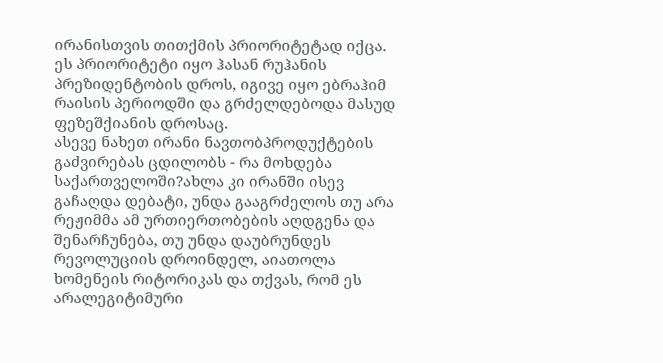ირანისთვის თითქმის პრიორიტეტად იქცა. ეს პრიორიტეტი იყო ჰასან რუჰანის პრეზიდენტობის დროს, იგივე იყო ებრაჰიმ რაისის პერიოდში და გრძელდებოდა მასუდ ფეზეშქიანის დროსაც.
ასევე ნახეთ ირანი ნავთობპროდუქტების გაძვირებას ცდილობს - რა მოხდება საქართველოში?ახლა კი ირანში ისევ გაჩაღდა დებატი, უნდა გააგრძელოს თუ არა რეჟიმმა ამ ურთიერთობების აღდგენა და შენარჩუნება, თუ უნდა დაუბრუნდეს რევოლუციის დროინდელ, აიათოლა ხომენეის რიტორიკას და თქვას, რომ ეს არალეგიტიმური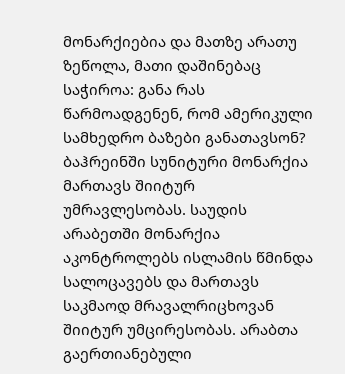მონარქიებია და მათზე არათუ ზეწოლა, მათი დაშინებაც საჭიროა: განა რას წარმოადგენენ, რომ ამერიკული სამხედრო ბაზები განათავსონ? ბაჰრეინში სუნიტური მონარქია მართავს შიიტურ უმრავლესობას. საუდის არაბეთში მონარქია აკონტროლებს ისლამის წმინდა სალოცავებს და მართავს საკმაოდ მრავალრიცხოვან შიიტურ უმცირესობას. არაბთა გაერთიანებული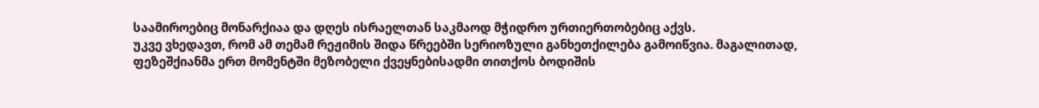საამიროებიც მონარქიაა და დღეს ისრაელთან საკმაოდ მჭიდრო ურთიერთობებიც აქვს.
უკვე ვხედავთ, რომ ამ თემამ რეჟიმის შიდა წრეებში სერიოზული განხეთქილება გამოიწვია. მაგალითად, ფეზეშქიანმა ერთ მომენტში მეზობელი ქვეყნებისადმი თითქოს ბოდიშის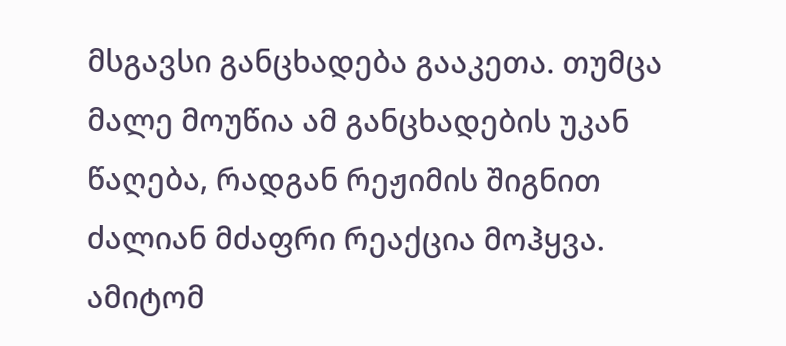მსგავსი განცხადება გააკეთა. თუმცა მალე მოუწია ამ განცხადების უკან წაღება, რადგან რეჟიმის შიგნით ძალიან მძაფრი რეაქცია მოჰყვა.
ამიტომ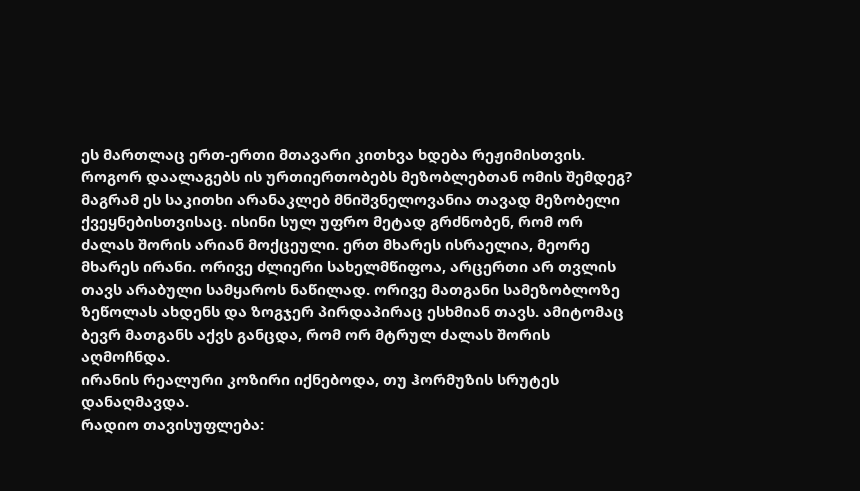ეს მართლაც ერთ-ერთი მთავარი კითხვა ხდება რეჟიმისთვის. როგორ დაალაგებს ის ურთიერთობებს მეზობლებთან ომის შემდეგ? მაგრამ ეს საკითხი არანაკლებ მნიშვნელოვანია თავად მეზობელი ქვეყნებისთვისაც. ისინი სულ უფრო მეტად გრძნობენ, რომ ორ ძალას შორის არიან მოქცეული. ერთ მხარეს ისრაელია, მეორე მხარეს ირანი. ორივე ძლიერი სახელმწიფოა, არცერთი არ თვლის თავს არაბული სამყაროს ნაწილად. ორივე მათგანი სამეზობლოზე ზეწოლას ახდენს და ზოგჯერ პირდაპირაც ესხმიან თავს. ამიტომაც ბევრ მათგანს აქვს განცდა, რომ ორ მტრულ ძალას შორის აღმოჩნდა.
ირანის რეალური კოზირი იქნებოდა, თუ ჰორმუზის სრუტეს დანაღმავდა.
რადიო თავისუფლება: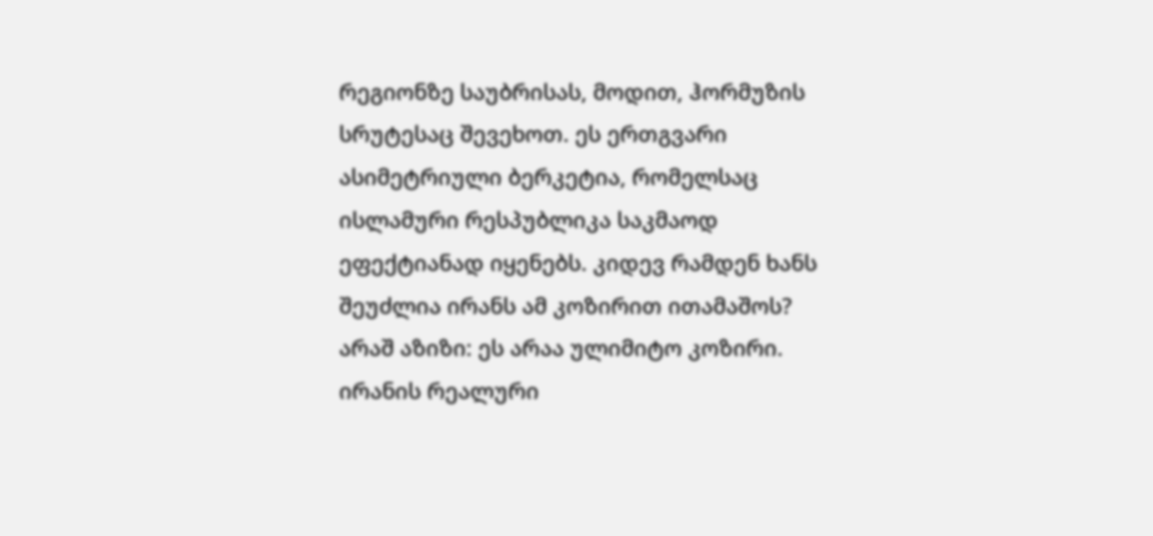რეგიონზე საუბრისას, მოდით, ჰორმუზის სრუტესაც შევეხოთ. ეს ერთგვარი ასიმეტრიული ბერკეტია, რომელსაც ისლამური რესპუბლიკა საკმაოდ ეფექტიანად იყენებს. კიდევ რამდენ ხანს შეუძლია ირანს ამ კოზირით ითამაშოს?
არაშ აზიზი: ეს არაა ულიმიტო კოზირი. ირანის რეალური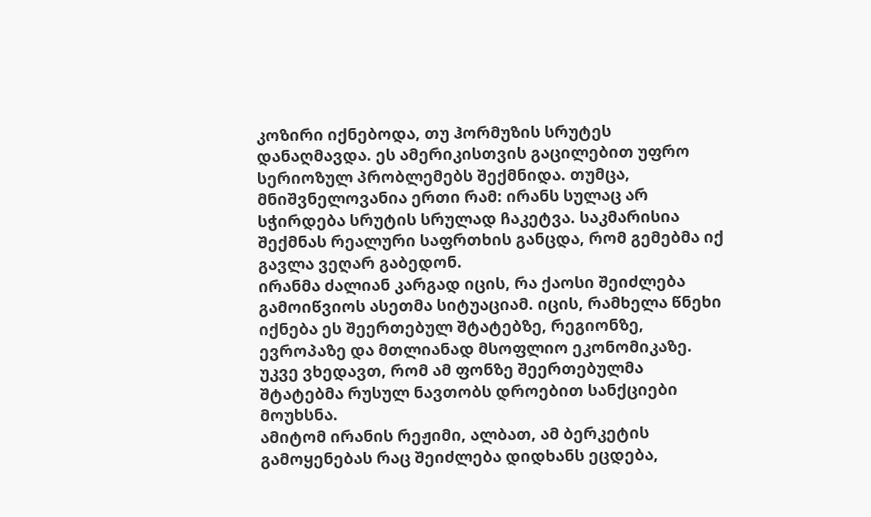კოზირი იქნებოდა, თუ ჰორმუზის სრუტეს დანაღმავდა. ეს ამერიკისთვის გაცილებით უფრო სერიოზულ პრობლემებს შექმნიდა. თუმცა, მნიშვნელოვანია ერთი რამ: ირანს სულაც არ სჭირდება სრუტის სრულად ჩაკეტვა. საკმარისია შექმნას რეალური საფრთხის განცდა, რომ გემებმა იქ გავლა ვეღარ გაბედონ.
ირანმა ძალიან კარგად იცის, რა ქაოსი შეიძლება გამოიწვიოს ასეთმა სიტუაციამ. იცის, რამხელა წნეხი იქნება ეს შეერთებულ შტატებზე, რეგიონზე, ევროპაზე და მთლიანად მსოფლიო ეკონომიკაზე. უკვე ვხედავთ, რომ ამ ფონზე შეერთებულმა შტატებმა რუსულ ნავთობს დროებით სანქციები მოუხსნა.
ამიტომ ირანის რეჟიმი, ალბათ, ამ ბერკეტის გამოყენებას რაც შეიძლება დიდხანს ეცდება,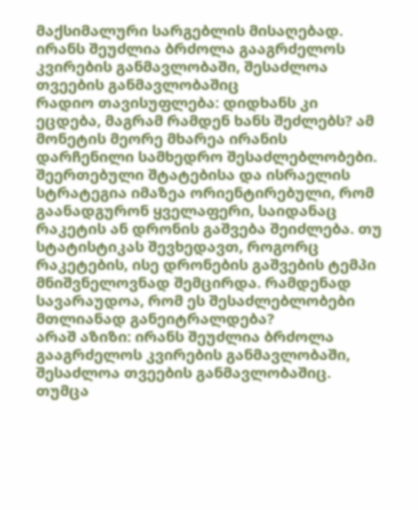მაქსიმალური სარგებლის მისაღებად.
ირანს შეუძლია ბრძოლა გააგრძელოს კვირების განმავლობაში, შესაძლოა თვეების განმავლობაშიც
რადიო თავისუფლება: დიდხანს კი ეცდება, მაგრამ რამდენ ხანს შეძლებს? ამ მონეტის მეორე მხარეა ირანის დარჩენილი სამხედრო შესაძლებლობები. შეერთებული შტატებისა და ისრაელის სტრატეგია იმაზეა ორიენტირებული, რომ გაანადგურონ ყველაფერი, საიდანაც რაკეტის ან დრონის გაშვება შეიძლება. თუ სტატისტიკას შევხედავთ, როგორც რაკეტების, ისე დრონების გაშვების ტემპი მნიშვნელოვნად შემცირდა. რამდენად სავარაუდოა, რომ ეს შესაძლებლობები მთლიანად განეიტრალდება?
არაშ აზიზი: ირანს შეუძლია ბრძოლა გააგრძელოს კვირების განმავლობაში, შესაძლოა თვეების განმავლობაშიც. თუმცა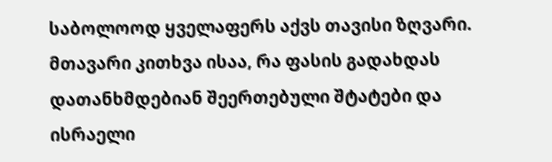საბოლოოდ ყველაფერს აქვს თავისი ზღვარი. მთავარი კითხვა ისაა, რა ფასის გადახდას დათანხმდებიან შეერთებული შტატები და ისრაელი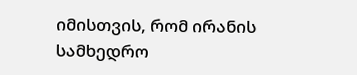იმისთვის, რომ ირანის სამხედრო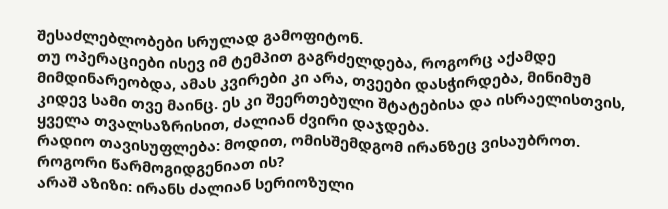შესაძლებლობები სრულად გამოფიტონ.
თუ ოპერაციები ისევ იმ ტემპით გაგრძელდება, როგორც აქამდე მიმდინარეობდა, ამას კვირები კი არა, თვეები დასჭირდება, მინიმუმ კიდევ სამი თვე მაინც. ეს კი შეერთებული შტატებისა და ისრაელისთვის, ყველა თვალსაზრისით, ძალიან ძვირი დაჯდება.
რადიო თავისუფლება: მოდით, ომისშემდგომ ირანზეც ვისაუბროთ. როგორი წარმოგიდგენიათ ის?
არაშ აზიზი: ირანს ძალიან სერიოზული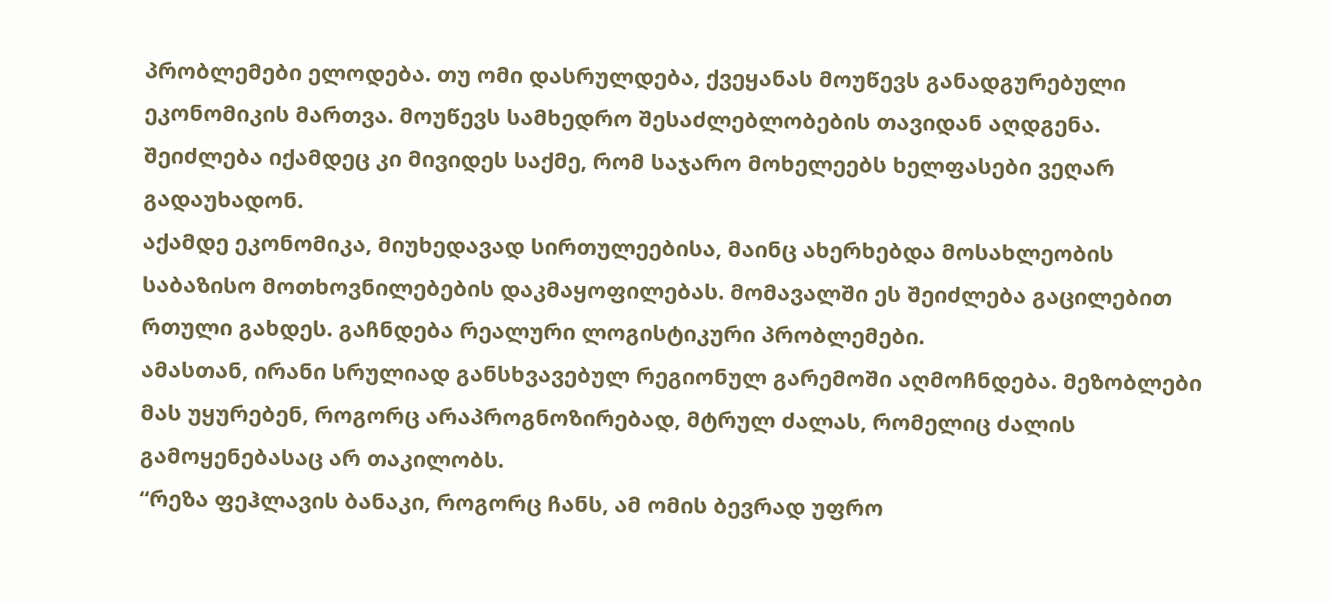პრობლემები ელოდება. თუ ომი დასრულდება, ქვეყანას მოუწევს განადგურებული ეკონომიკის მართვა. მოუწევს სამხედრო შესაძლებლობების თავიდან აღდგენა. შეიძლება იქამდეც კი მივიდეს საქმე, რომ საჯარო მოხელეებს ხელფასები ვეღარ გადაუხადონ.
აქამდე ეკონომიკა, მიუხედავად სირთულეებისა, მაინც ახერხებდა მოსახლეობის საბაზისო მოთხოვნილებების დაკმაყოფილებას. მომავალში ეს შეიძლება გაცილებით რთული გახდეს. გაჩნდება რეალური ლოგისტიკური პრობლემები.
ამასთან, ირანი სრულიად განსხვავებულ რეგიონულ გარემოში აღმოჩნდება. მეზობლები მას უყურებენ, როგორც არაპროგნოზირებად, მტრულ ძალას, რომელიც ძალის გამოყენებასაც არ თაკილობს.
“რეზა ფეჰლავის ბანაკი, როგორც ჩანს, ამ ომის ბევრად უფრო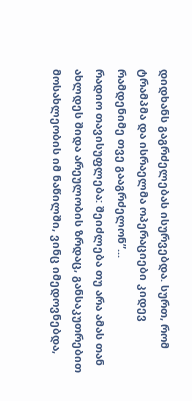დიდხანს გაგრძელებას ისურვებდა. სურთ, რომ ტრამპმა და ისრაელმა ოპერაციები კიდევ რამდენიმე თვე გააგრძელონ”...
რადიო თავისუფლება: შეიძლება თუ არა ამას თან ახლდეს შიდა არეულობის ზრდაც, განსაკუთრებით მოსახლეობის იმ ნაწილში, ვინც იმედოვნებდა,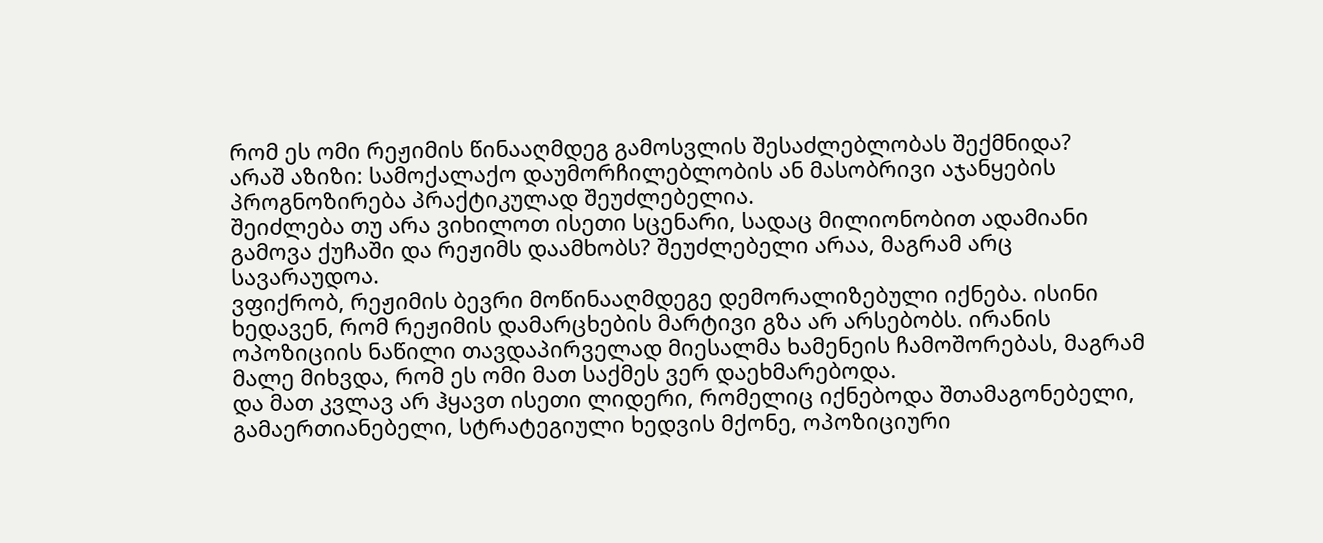რომ ეს ომი რეჟიმის წინააღმდეგ გამოსვლის შესაძლებლობას შექმნიდა?
არაშ აზიზი: სამოქალაქო დაუმორჩილებლობის ან მასობრივი აჯანყების პროგნოზირება პრაქტიკულად შეუძლებელია.
შეიძლება თუ არა ვიხილოთ ისეთი სცენარი, სადაც მილიონობით ადამიანი გამოვა ქუჩაში და რეჟიმს დაამხობს? შეუძლებელი არაა, მაგრამ არც სავარაუდოა.
ვფიქრობ, რეჟიმის ბევრი მოწინააღმდეგე დემორალიზებული იქნება. ისინი ხედავენ, რომ რეჟიმის დამარცხების მარტივი გზა არ არსებობს. ირანის ოპოზიციის ნაწილი თავდაპირველად მიესალმა ხამენეის ჩამოშორებას, მაგრამ მალე მიხვდა, რომ ეს ომი მათ საქმეს ვერ დაეხმარებოდა.
და მათ კვლავ არ ჰყავთ ისეთი ლიდერი, რომელიც იქნებოდა შთამაგონებელი, გამაერთიანებელი, სტრატეგიული ხედვის მქონე, ოპოზიციური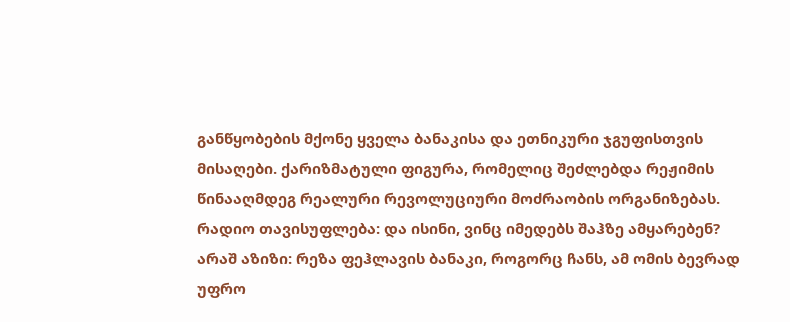განწყობების მქონე ყველა ბანაკისა და ეთნიკური ჯგუფისთვის მისაღები. ქარიზმატული ფიგურა, რომელიც შეძლებდა რეჟიმის წინააღმდეგ რეალური რევოლუციური მოძრაობის ორგანიზებას.
რადიო თავისუფლება: და ისინი, ვინც იმედებს შაჰზე ამყარებენ?
არაშ აზიზი: რეზა ფეჰლავის ბანაკი, როგორც ჩანს, ამ ომის ბევრად უფრო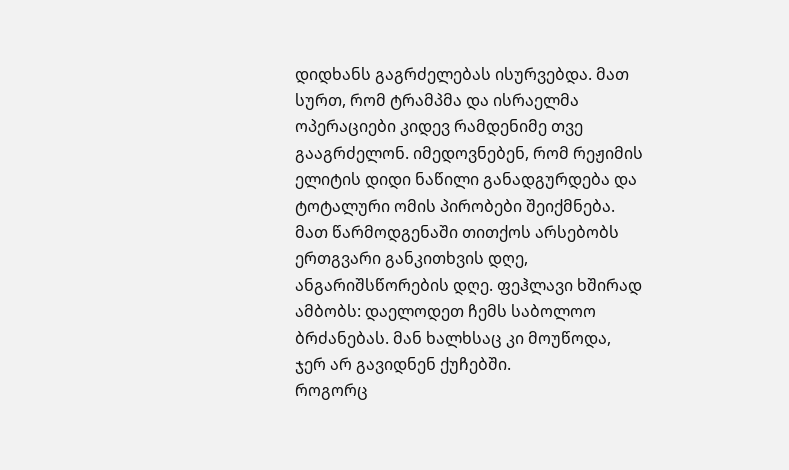დიდხანს გაგრძელებას ისურვებდა. მათ სურთ, რომ ტრამპმა და ისრაელმა ოპერაციები კიდევ რამდენიმე თვე გააგრძელონ. იმედოვნებენ, რომ რეჟიმის ელიტის დიდი ნაწილი განადგურდება და ტოტალური ომის პირობები შეიქმნება.
მათ წარმოდგენაში თითქოს არსებობს ერთგვარი განკითხვის დღე, ანგარიშსწორების დღე. ფეჰლავი ხშირად ამბობს: დაელოდეთ ჩემს საბოლოო ბრძანებას. მან ხალხსაც კი მოუწოდა, ჯერ არ გავიდნენ ქუჩებში.
როგორც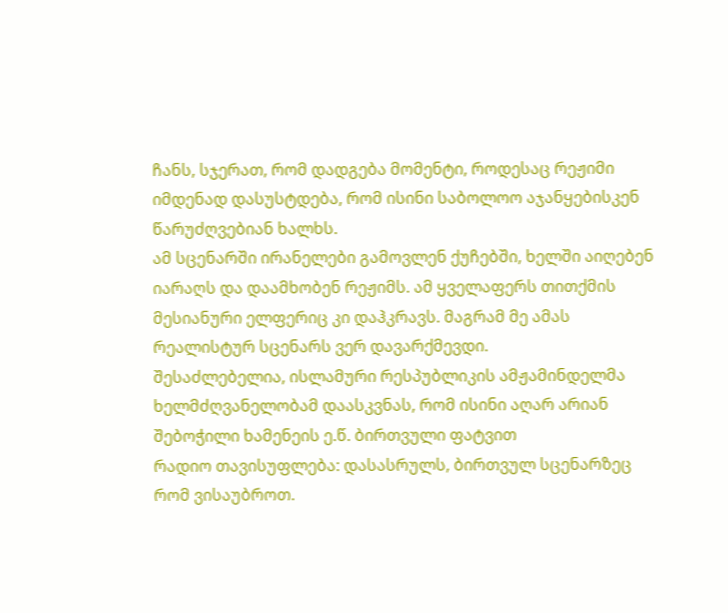ჩანს, სჯერათ, რომ დადგება მომენტი, როდესაც რეჟიმი იმდენად დასუსტდება, რომ ისინი საბოლოო აჯანყებისკენ წარუძღვებიან ხალხს.
ამ სცენარში ირანელები გამოვლენ ქუჩებში, ხელში აიღებენ იარაღს და დაამხობენ რეჟიმს. ამ ყველაფერს თითქმის მესიანური ელფერიც კი დაჰკრავს. მაგრამ მე ამას რეალისტურ სცენარს ვერ დავარქმევდი.
შესაძლებელია, ისლამური რესპუბლიკის ამჟამინდელმა ხელმძღვანელობამ დაასკვნას, რომ ისინი აღარ არიან შებოჭილი ხამენეის ე.წ. ბირთვული ფატვით
რადიო თავისუფლება: დასასრულს, ბირთვულ სცენარზეც რომ ვისაუბროთ.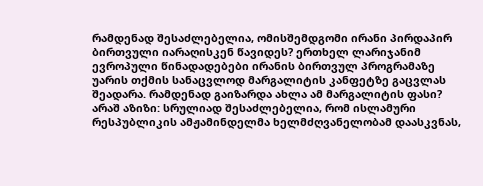რამდენად შესაძლებელია, ომისშემდგომი ირანი პირდაპირ ბირთვული იარაღისკენ წავიდეს? ერთხელ ლარიჯანიმ ევროპული წინადადებები ირანის ბირთვულ პროგრამაზე უარის თქმის სანაცვლოდ მარგალიტის კანფეტზე გაცვლას შეადარა. რამდენად გაიზარდა ახლა ამ მარგალიტის ფასი?
არაშ აზიზი: სრულიად შესაძლებელია, რომ ისლამური რესპუბლიკის ამჟამინდელმა ხელმძღვანელობამ დაასკვნას,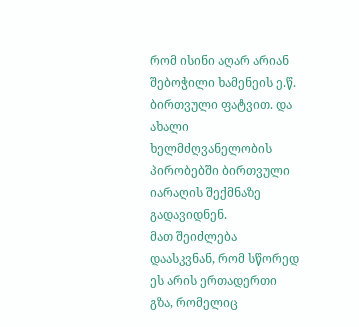რომ ისინი აღარ არიან შებოჭილი ხამენეის ე.წ. ბირთვული ფატვით. და ახალი ხელმძღვანელობის პირობებში ბირთვული იარაღის შექმნაზე გადავიდნენ.
მათ შეიძლება დაასკვნან, რომ სწორედ ეს არის ერთადერთი გზა, რომელიც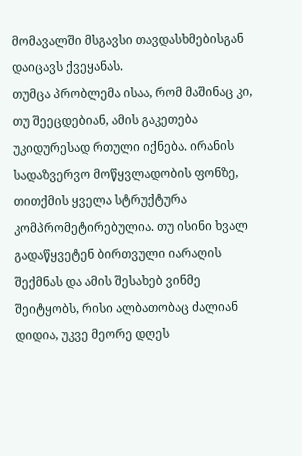მომავალში მსგავსი თავდასხმებისგან დაიცავს ქვეყანას.
თუმცა პრობლემა ისაა, რომ მაშინაც კი, თუ შეეცდებიან, ამის გაკეთება უკიდურესად რთული იქნება. ირანის სადაზვერვო მოწყვლადობის ფონზე, თითქმის ყველა სტრუქტურა კომპრომეტირებულია. თუ ისინი ხვალ გადაწყვეტენ ბირთვული იარაღის შექმნას და ამის შესახებ ვინმე შეიტყობს, რისი ალბათობაც ძალიან დიდია, უკვე მეორე დღეს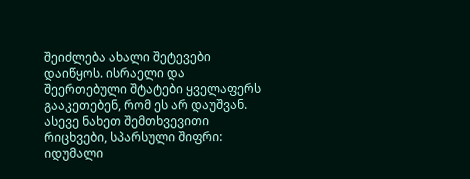შეიძლება ახალი შეტევები დაიწყოს. ისრაელი და შეერთებული შტატები ყველაფერს გააკეთებენ, რომ ეს არ დაუშვან.
ასევე ნახეთ შემთხვევითი რიცხვები, სპარსული შიფრი: იდუმალი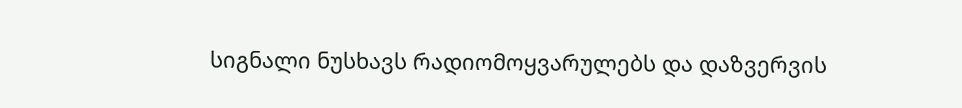სიგნალი ნუსხავს რადიომოყვარულებს და დაზვერვის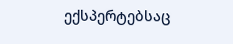ექსპერტებსაც